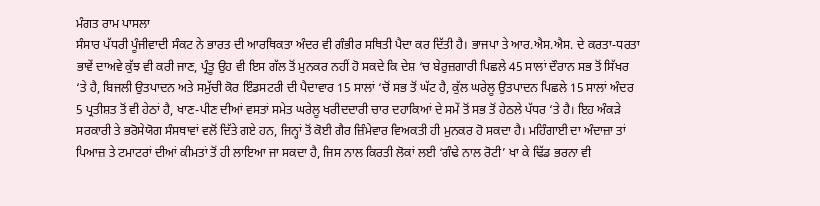ਮੰਗਤ ਰਾਮ ਪਾਸਲਾ
ਸੰਸਾਰ ਪੱਧਰੀ ਪੂੰਜੀਵਾਦੀ ਸੰਕਟ ਨੇ ਭਾਰਤ ਦੀ ਆਰਥਿਕਤਾ ਅੰਦਰ ਵੀ ਗੰਭੀਰ ਸਥਿਤੀ ਪੈਦਾ ਕਰ ਦਿੱਤੀ ਹੈ। ਭਾਜਪਾ ਤੇ ਆਰ.ਐਸ.ਐਸ. ਦੇ ਕਰਤਾ-ਧਰਤਾ ਭਾਵੇਂ ਦਾਅਵੇ ਕੁੱਝ ਵੀ ਕਰੀ ਜਾਣ, ਪ੍ਰੰਤੂ ਉਹ ਵੀ ਇਸ ਗੱਲ ਤੋਂ ਮੁਨਕਰ ਨਹੀਂ ਹੋ ਸਕਦੇ ਕਿ ਦੇਸ਼ ‘ਚ ਬੇਰੁਜ਼ਗਾਰੀ ਪਿਛਲੇ 45 ਸਾਲਾਂ ਦੌਰਾਨ ਸਭ ਤੋਂ ਸਿੱਖਰ ‘ਤੇ ਹੈ, ਬਿਜਲੀ ਉਤਪਾਦਨ ਅਤੇ ਸਮੁੱਚੀ ਕੋਰ ਇੰਡਸਟਰੀ ਦੀ ਪੈਦਾਵਾਰ 15 ਸਾਲਾਂ ‘ਚੋਂ ਸਭ ਤੋਂ ਘੱਟ ਹੈ, ਕੁੱਲ ਘਰੇਲੂ ਉਤਪਾਦਨ ਪਿਛਲੇ 15 ਸਾਲਾਂ ਅੰਦਰ 5 ਪ੍ਰਤੀਸ਼ਤ ਤੋਂ ਵੀ ਹੇਠਾਂ ਹੈ, ਖਾਣ-ਪੀਣ ਦੀਆਂ ਵਸਤਾਂ ਸਮੇਤ ਘਰੇਲੂ ਖਰੀਦਦਾਰੀ ਚਾਰ ਦਹਾਕਿਆਂ ਦੇ ਸਮੇਂ ਤੋਂ ਸਭ ਤੋਂ ਹੇਠਲੇ ਪੱਧਰ ‘ਤੇ ਹੈ। ਇਹ ਅੰਕੜੇ ਸਰਕਾਰੀ ਤੇ ਭਰੋਸੇਯੋਗ ਸੰਸਥਾਵਾਂ ਵਲੋਂ ਦਿੱਤੇ ਗਏ ਹਨ, ਜਿਨ੍ਹਾਂ ਤੋਂ ਕੋਈ ਗੈਰ ਜ਼ਿੰਮੇਵਾਰ ਵਿਅਕਤੀ ਹੀ ਮੁਨਕਰ ਹੋ ਸਕਦਾ ਹੈ। ਮਹਿੰਗਾਈ ਦਾ ਅੰਦਾਜ਼ਾ ਤਾਂ ਪਿਆਜ਼ ਤੇ ਟਮਾਟਰਾਂ ਦੀਆਂ ਕੀਮਤਾਂ ਤੋਂ ਹੀ ਲਾਇਆ ਜਾ ਸਕਦਾ ਹੈ, ਜਿਸ ਨਾਲ ਕਿਰਤੀ ਲੋਕਾਂ ਲਈ ‘ਗੰਢੇ ਨਾਲ ਰੋਟੀ’ ਖਾ ਕੇ ਢਿੱਡ ਭਰਨਾ ਵੀ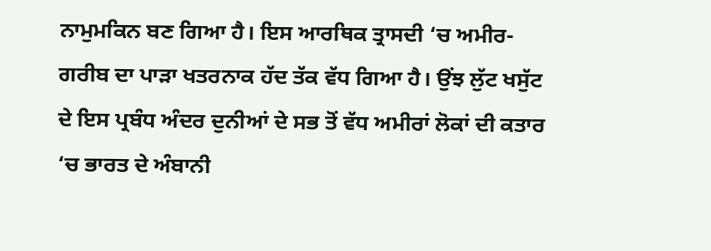ਨਾਮੁਮਕਿਨ ਬਣ ਗਿਆ ਹੈ। ਇਸ ਆਰਥਿਕ ਤ੍ਰਾਸਦੀ ‘ਚ ਅਮੀਰ-ਗਰੀਬ ਦਾ ਪਾੜਾ ਖਤਰਨਾਕ ਹੱਦ ਤੱਕ ਵੱਧ ਗਿਆ ਹੈ। ਉਂਝ ਲੁੱਟ ਖਸੁੱਟ ਦੇ ਇਸ ਪ੍ਰਬੰਧ ਅੰਦਰ ਦੁਨੀਆਂ ਦੇ ਸਭ ਤੋਂ ਵੱਧ ਅਮੀਰਾਂ ਲੋਕਾਂ ਦੀ ਕਤਾਰ ‘ਚ ਭਾਰਤ ਦੇ ਅੰਬਾਨੀ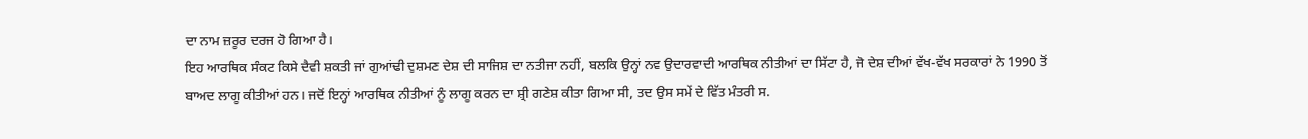ਦਾ ਨਾਮ ਜ਼ਰੂਰ ਦਰਜ ਹੋ ਗਿਆ ਹੈ।
ਇਹ ਆਰਥਿਕ ਸੰਕਟ ਕਿਸੇ ਦੈਵੀ ਸ਼ਕਤੀ ਜਾਂ ਗੁਆਂਢੀ ਦੁਸ਼ਮਣ ਦੇਸ਼ ਦੀ ਸਾਜਿਸ਼ ਦਾ ਨਤੀਜਾ ਨਹੀਂ, ਬਲਕਿ ਉਨ੍ਹਾਂ ਨਵ ਉਦਾਰਵਾਦੀ ਆਰਥਿਕ ਨੀਤੀਆਂ ਦਾ ਸਿੱਟਾ ਹੈ, ਜੋ ਦੇਸ਼ ਦੀਆਂ ਵੱਖ-ਵੱਖ ਸਰਕਾਰਾਂ ਨੇ 1990 ਤੋਂ ਬਾਅਦ ਲਾਗੂ ਕੀਤੀਆਂ ਹਨ। ਜਦੋਂ ਇਨ੍ਹਾਂ ਆਰਥਿਕ ਨੀਤੀਆਂ ਨੂੰ ਲਾਗੂ ਕਰਨ ਦਾ ਸ਼੍ਰੀ ਗਣੇਸ਼ ਕੀਤਾ ਗਿਆ ਸੀ, ਤਦ ਉਸ ਸਮੇਂ ਦੇ ਵਿੱਤ ਮੰਤਰੀ ਸ.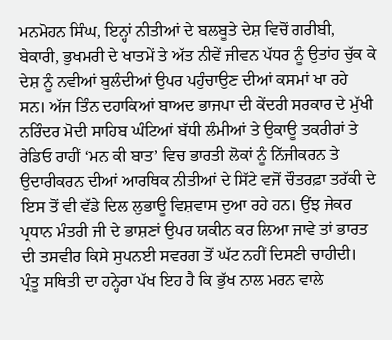ਮਨਮੋਹਨ ਸਿੰਘ, ਇਨ੍ਹਾਂ ਨੀਤੀਆਂ ਦੇ ਬਲਬੂਤੇ ਦੇਸ਼ ਵਿਚੋਂ ਗਰੀਬੀ, ਬੇਕਾਰੀ, ਭੁਖਮਰੀ ਦੇ ਖਾਤਮੇਂ ਤੇ ਅੱਤ ਨੀਵੇਂ ਜੀਵਨ ਪੱਧਰ ਨੂੰ ਉਤਾਂਹ ਚੁੱਕ ਕੇ ਦੇਸ਼ ਨੂੰ ਨਵੀਆਂ ਬੁਲੰਦੀਆਂ ਉਪਰ ਪਹੁੰਚਾਉਣ ਦੀਆਂ ਕਸਮਾਂ ਖਾ ਰਹੇ ਸਨ। ਅੱਜ ਤਿੰਨ ਦਹਾਕਿਆਂ ਬਾਅਦ ਭਾਜਪਾ ਦੀ ਕੇਂਦਰੀ ਸਰਕਾਰ ਦੇ ਮੁੱਖੀ ਨਰਿੰਦਰ ਮੋਦੀ ਸਾਹਿਬ ਘੰਟਿਆਂ ਬੱਧੀ ਲੰਮੀਆਂ ਤੇ ਉਕਾਊ ਤਕਰੀਰਾਂ ਤੇ ਰੇਡਿਓ ਰਾਹੀਂ ‘ਮਨ ਕੀ ਬਾਤ’ ਵਿਚ ਭਾਰਤੀ ਲੋਕਾਂ ਨੂੰ ਨਿੱਜੀਕਰਨ ਤੇ ਉਦਾਰੀਕਰਨ ਦੀਆਂ ਆਰਥਿਕ ਨੀਤੀਆਂ ਦੇ ਸਿੱਟੇ ਵਜੋਂ ਚੌਤਰਫ਼ਾ ਤਰੱਕੀ ਦੇ ਇਸ ਤੋਂ ਵੀ ਵੱਡੇ ਦਿਲ ਲੁਭਾਊ ਵਿਸ਼ਵਾਸ ਦੁਆ ਰਹੇ ਹਨ। ਉਂਝ ਜੇਕਰ ਪ੍ਰਧਾਨ ਮੰਤਰੀ ਜੀ ਦੇ ਭਾਸ਼ਣਾਂ ਉਪਰ ਯਕੀਨ ਕਰ ਲਿਆ ਜਾਵੇ ਤਾਂ ਭਾਰਤ ਦੀ ਤਸਵੀਰ ਕਿਸੇ ਸੁਪਨਈ ਸਵਰਗ ਤੋਂ ਘੱਟ ਨਹੀਂ ਦਿਸਣੀ ਚਾਹੀਦੀ। ਪ੍ਰੰਤੂ ਸਥਿਤੀ ਦਾ ਹਨ੍ਹੇਰਾ ਪੱਖ ਇਹ ਹੈ ਕਿ ਭੁੱਖ ਨਾਲ ਮਰਨ ਵਾਲੇ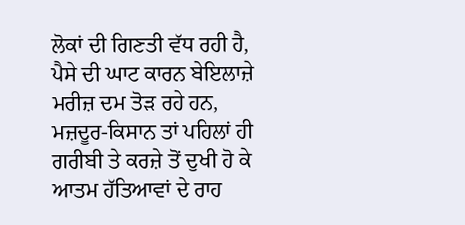ਲੋਕਾਂ ਦੀ ਗਿਣਤੀ ਵੱਧ ਰਹੀ ਹੈ, ਪੈਸੇ ਦੀ ਘਾਟ ਕਾਰਨ ਬੇਇਲਾਜ਼ੇ ਮਰੀਜ਼ ਦਮ ਤੋੜ ਰਹੇ ਹਨ, ਮਜ਼ਦੂਰ-ਕਿਸਾਨ ਤਾਂ ਪਹਿਲਾਂ ਹੀ ਗਰੀਬੀ ਤੇ ਕਰਜ਼ੇ ਤੋਂ ਦੁਖੀ ਹੋ ਕੇ ਆਤਮ ਹੱਤਿਆਵਾਂ ਦੇ ਰਾਹ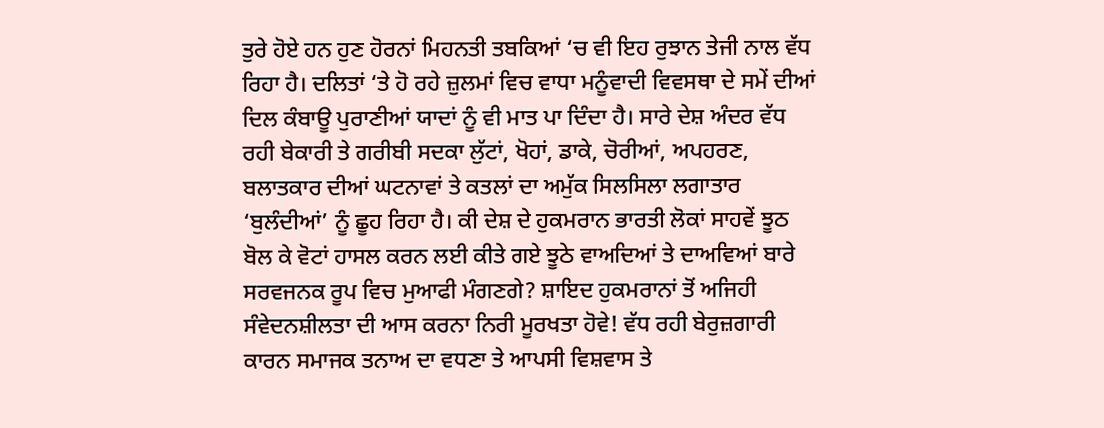ਤੁਰੇ ਹੋਏ ਹਨ ਹੁਣ ਹੋਰਨਾਂ ਮਿਹਨਤੀ ਤਬਕਿਆਂ ‘ਚ ਵੀ ਇਹ ਰੁਝਾਨ ਤੇਜੀ ਨਾਲ ਵੱਧ ਰਿਹਾ ਹੈ। ਦਲਿਤਾਂ ‘ਤੇ ਹੋ ਰਹੇ ਜ਼ੁਲਮਾਂ ਵਿਚ ਵਾਧਾ ਮਨੂੰਵਾਦੀ ਵਿਵਸਥਾ ਦੇ ਸਮੇਂ ਦੀਆਂ ਦਿਲ ਕੰਬਾਊ ਪੁਰਾਣੀਆਂ ਯਾਦਾਂ ਨੂੰ ਵੀ ਮਾਤ ਪਾ ਦਿੰਦਾ ਹੈ। ਸਾਰੇ ਦੇਸ਼ ਅੰਦਰ ਵੱਧ ਰਹੀ ਬੇਕਾਰੀ ਤੇ ਗਰੀਬੀ ਸਦਕਾ ਲੁੱਟਾਂ, ਖੋਹਾਂ, ਡਾਕੇ, ਚੋਰੀਆਂ, ਅਪਹਰਣ, ਬਲਾਤਕਾਰ ਦੀਆਂ ਘਟਨਾਵਾਂ ਤੇ ਕਤਲਾਂ ਦਾ ਅਮੁੱਕ ਸਿਲਸਿਲਾ ਲਗਾਤਾਰ ‘ਬੁਲੰਦੀਆਂ’ ਨੂੰ ਛੂਹ ਰਿਹਾ ਹੈ। ਕੀ ਦੇਸ਼ ਦੇ ਹੁਕਮਰਾਨ ਭਾਰਤੀ ਲੋਕਾਂ ਸਾਹਵੇਂ ਝੂਠ ਬੋਲ ਕੇ ਵੋਟਾਂ ਹਾਸਲ ਕਰਨ ਲਈ ਕੀਤੇ ਗਏ ਝੂਠੇ ਵਾਅਦਿਆਂ ਤੇ ਦਾਅਵਿਆਂ ਬਾਰੇ ਸਰਵਜਨਕ ਰੂਪ ਵਿਚ ਮੁਆਫੀ ਮੰਗਣਗੇ? ਸ਼ਾਇਦ ਹੁਕਮਰਾਨਾਂ ਤੋਂ ਅਜਿਹੀ ਸੰਵੇਦਨਸ਼ੀਲਤਾ ਦੀ ਆਸ ਕਰਨਾ ਨਿਰੀ ਮੂਰਖਤਾ ਹੋਵੇ! ਵੱਧ ਰਹੀ ਬੇਰੁਜ਼ਗਾਰੀ ਕਾਰਨ ਸਮਾਜਕ ਤਨਾਅ ਦਾ ਵਧਣਾ ਤੇ ਆਪਸੀ ਵਿਸ਼ਵਾਸ ਤੇ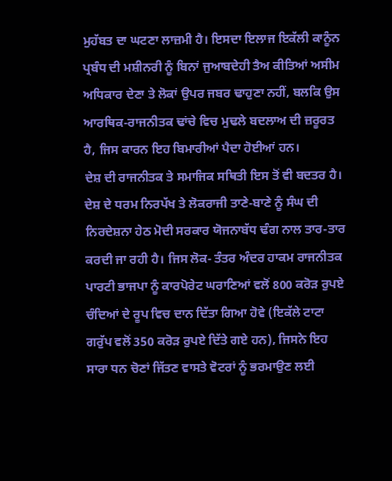ਮੁਹੱਬਤ ਦਾ ਘਟਣਾ ਲਾਜ਼ਮੀ ਹੈ। ਇਸਦਾ ਇਲਾਜ ਇਕੱਲੀ ਕਾਨੂੰਨ ਪ੍ਰਬੰਧ ਦੀ ਮਸ਼ੀਨਰੀ ਨੂੰ ਬਿਨਾਂ ਜੁਆਬਦੇਹੀ ਤੈਅ ਕੀਤਿਆਂ ਅਸੀਮ ਅਧਿਕਾਰ ਦੇਣਾ ਤੇ ਲੋਕਾਂ ਉਪਰ ਜਬਰ ਢਾਹੁਣਾ ਨਹੀਂ, ਬਲਕਿ ਉਸ ਆਰਥਿਕ-ਰਾਜਨੀਤਕ ਢਾਂਚੇ ਵਿਚ ਮੁਢਲੇ ਬਦਲਾਅ ਦੀ ਜ਼ਰੂਰਤ ਹੈ, ਜਿਸ ਕਾਰਨ ਇਹ ਬਿਮਾਰੀਆਂ ਪੈਦਾ ਹੋਈਆਂ ਹਨ।
ਦੇਸ਼ ਦੀ ਰਾਜਨੀਤਕ ਤੇ ਸਮਾਜਿਕ ਸਥਿਤੀ ਇਸ ਤੋਂ ਵੀ ਬਦਤਰ ਹੈ। ਦੇਸ਼ ਦੇ ਧਰਮ ਨਿਰਪੱਖ ਤੇ ਲੋਕਰਾਜੀ ਤਾਣੇ-ਬਾਣੇ ਨੂੰ ਸੰਘ ਦੀ ਨਿਰਦੇਸ਼ਨਾ ਹੇਠ ਮੋਦੀ ਸਰਕਾਰ ਯੋਜਨਾਬੱਧ ਢੰਗ ਨਾਲ ਤਾਰ-ਤਾਰ ਕਰਦੀ ਜਾ ਰਹੀ ਹੈ। ਜਿਸ ਲੋਕ- ਤੰਤਰ ਅੰਦਰ ਹਾਕਮ ਰਾਜਨੀਤਕ ਪਾਰਟੀ ਭਾਜਪਾ ਨੂੰ ਕਾਰਪੋਰੇਟ ਘਰਾਣਿਆਂ ਵਲੋਂ 800 ਕਰੋੜ ਰੁਪਏ ਚੰਦਿਆਂ ਦੇ ਰੂਪ ਵਿਚ ਦਾਨ ਦਿੱਤਾ ਗਿਆ ਹੋਵੇ (ਇਕੱਲੇ ਟਾਟਾ ਗਰੁੱਪ ਵਲੋਂ 350 ਕਰੋੜ ਰੁਪਏ ਦਿੱਤੇ ਗਏ ਹਨ), ਜਿਸਨੇ ਇਹ ਸਾਰਾ ਧਨ ਚੋਣਾਂ ਜਿੱਤਣ ਵਾਸਤੇ ਵੋਟਰਾਂ ਨੂੰ ਭਰਮਾਉਣ ਲਈ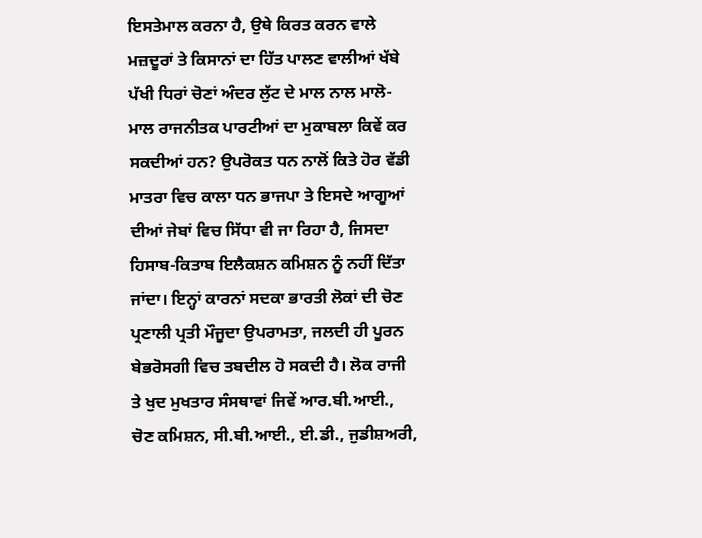ਇਸਤੇਮਾਲ ਕਰਨਾ ਹੈ, ਉਥੇ ਕਿਰਤ ਕਰਨ ਵਾਲੇ ਮਜ਼ਦੂਰਾਂ ਤੇ ਕਿਸਾਨਾਂ ਦਾ ਹਿੱਤ ਪਾਲਣ ਵਾਲੀਆਂ ਖੱਬੇ ਪੱਖੀ ਧਿਰਾਂ ਚੋਣਾਂ ਅੰਦਰ ਲੁੱਟ ਦੇ ਮਾਲ ਨਾਲ ਮਾਲੋ-ਮਾਲ ਰਾਜਨੀਤਕ ਪਾਰਟੀਆਂ ਦਾ ਮੁਕਾਬਲਾ ਕਿਵੇਂ ਕਰ ਸਕਦੀਆਂ ਹਨ? ਉਪਰੋਕਤ ਧਨ ਨਾਲੋਂ ਕਿਤੇ ਹੋਰ ਵੱਡੀ ਮਾਤਰਾ ਵਿਚ ਕਾਲਾ ਧਨ ਭਾਜਪਾ ਤੇ ਇਸਦੇ ਆਗੂਆਂ ਦੀਆਂ ਜੇਬਾਂ ਵਿਚ ਸਿੱਧਾ ਵੀ ਜਾ ਰਿਹਾ ਹੈ, ਜਿਸਦਾ ਹਿਸਾਬ-ਕਿਤਾਬ ਇਲੈਕਸ਼ਨ ਕਮਿਸ਼ਨ ਨੂੰ ਨਹੀਂ ਦਿੱਤਾ ਜਾਂਦਾ। ਇਨ੍ਹਾਂ ਕਾਰਨਾਂ ਸਦਕਾ ਭਾਰਤੀ ਲੋਕਾਂ ਦੀ ਚੋਣ ਪ੍ਰਣਾਲੀ ਪ੍ਰਤੀ ਮੌਜੂਦਾ ਉਪਰਾਮਤਾ, ਜਲਦੀ ਹੀ ਪੂਰਨ ਬੇਭਰੋਸਗੀ ਵਿਚ ਤਬਦੀਲ ਹੋ ਸਕਦੀ ਹੈ। ਲੋਕ ਰਾਜੀ ਤੇ ਖੁਦ ਮੁਖਤਾਰ ਸੰਸਥਾਵਾਂ ਜਿਵੇਂ ਆਰ.ਬੀ.ਆਈ., ਚੋਣ ਕਮਿਸ਼ਨ, ਸੀ.ਬੀ.ਆਈ., ਈ.ਡੀ., ਜੁਡੀਸ਼ਅਰੀ,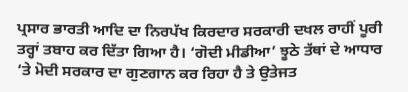ਪ੍ਰਸਾਰ ਭਾਰਤੀ ਆਦਿ ਦਾ ਨਿਰਪੱਖ ਕਿਰਦਾਰ ਸਰਕਾਰੀ ਦਖਲ ਰਾਹੀਂ ਪੂਰੀ ਤਰ੍ਹਾਂ ਤਬਾਹ ਕਰ ਦਿੱਤਾ ਗਿਆ ਹੈ। ‘ਗੋਦੀ ਮੀਡੀਆ’ ਝੂਠੇ ਤੱਥਾਂ ਦੇ ਆਧਾਰ ‘ਤੇ ਮੋਦੀ ਸਰਕਾਰ ਦਾ ਗੁਣਗਾਨ ਕਰ ਰਿਹਾ ਹੈ ਤੇ ਉਤੇਜਤ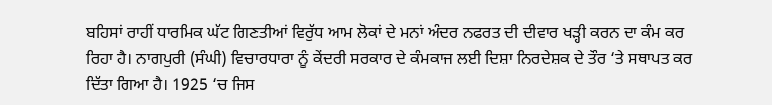ਬਹਿਸਾਂ ਰਾਹੀਂ ਧਾਰਮਿਕ ਘੱਟ ਗਿਣਤੀਆਂ ਵਿਰੁੱਧ ਆਮ ਲੋਕਾਂ ਦੇ ਮਨਾਂ ਅੰਦਰ ਨਫਰਤ ਦੀ ਦੀਵਾਰ ਖੜ੍ਹੀ ਕਰਨ ਦਾ ਕੰਮ ਕਰ ਰਿਹਾ ਹੈ। ਨਾਗਪੁਰੀ (ਸੰਘੀ) ਵਿਚਾਰਧਾਰਾ ਨੂੰ ਕੇਂਦਰੀ ਸਰਕਾਰ ਦੇ ਕੰਮਕਾਜ ਲਈ ਦਿਸ਼ਾ ਨਿਰਦੇਸ਼ਕ ਦੇ ਤੌਰ ‘ਤੇ ਸਥਾਪਤ ਕਰ ਦਿੱਤਾ ਗਿਆ ਹੈ। 1925 ‘ਚ ਜਿਸ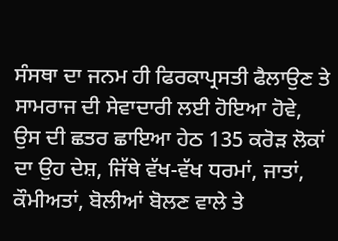ਸੰਸਥਾ ਦਾ ਜਨਮ ਹੀ ਫਿਰਕਾਪ੍ਰਸਤੀ ਫੈਲਾਉਣ ਤੇ ਸਾਮਰਾਜ ਦੀ ਸੇਵਾਦਾਰੀ ਲਈ ਹੋਇਆ ਹੋਵੇ, ਉਸ ਦੀ ਛਤਰ ਛਾਇਆ ਹੇਠ 135 ਕਰੋੜ ਲੋਕਾਂ ਦਾ ਉਹ ਦੇਸ਼, ਜਿੱਥੇ ਵੱਖ-ਵੱਖ ਧਰਮਾਂ, ਜਾਤਾਂ, ਕੌਮੀਅਤਾਂ, ਬੋਲੀਆਂ ਬੋਲਣ ਵਾਲੇ ਤੇ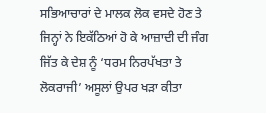ਸਭਿਆਚਾਰਾਂ ਦੇ ਮਾਲਕ ਲੋਕ ਵਸਦੇ ਹੋਣ ਤੇ ਜਿਨ੍ਹਾਂ ਨੇ ਇਕੱਠਿਆਂ ਹੋ ਕੇ ਆਜ਼ਾਦੀ ਦੀ ਜੰਗ ਜਿੱਤ ਕੇ ਦੇਸ਼ ਨੂੰ ‘ਧਰਮ ਨਿਰਪੱਖਤਾ ਤੇ ਲੋਕਰਾਜੀ’ ਅਸੂਲਾਂ ਉਪਰ ਖੜਾ ਕੀਤਾ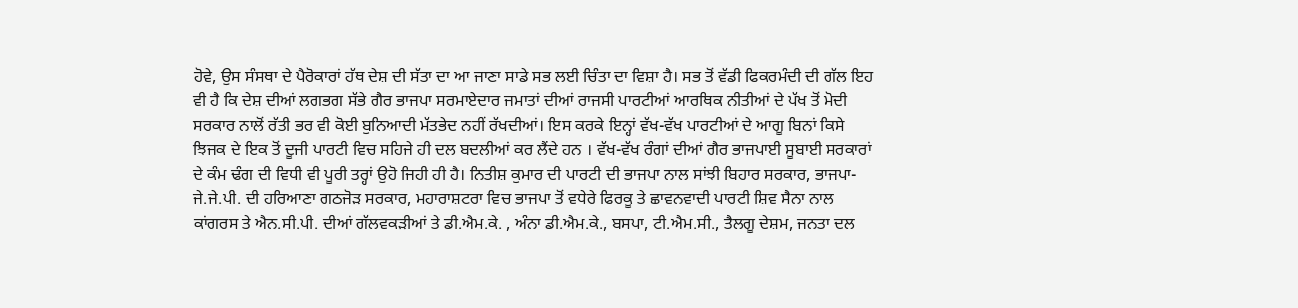ਹੋਵੇ, ਉਸ ਸੰਸਥਾ ਦੇ ਪੈਰੋਕਾਰਾਂ ਹੱਥ ਦੇਸ਼ ਦੀ ਸੱਤਾ ਦਾ ਆ ਜਾਣਾ ਸਾਡੇ ਸਭ ਲਈ ਚਿੰਤਾ ਦਾ ਵਿਸ਼ਾ ਹੈ। ਸਭ ਤੋਂ ਵੱਡੀ ਫਿਕਰਮੰਦੀ ਦੀ ਗੱਲ ਇਹ ਵੀ ਹੈ ਕਿ ਦੇਸ਼ ਦੀਆਂ ਲਗਭਗ ਸੱਭੇ ਗੈਰ ਭਾਜਪਾ ਸਰਮਾਏਦਾਰ ਜਮਾਤਾਂ ਦੀਆਂ ਰਾਜਸੀ ਪਾਰਟੀਆਂ ਆਰਥਿਕ ਨੀਤੀਆਂ ਦੇ ਪੱਖ ਤੋਂ ਮੋਦੀ ਸਰਕਾਰ ਨਾਲੋਂ ਰੱਤੀ ਭਰ ਵੀ ਕੋਈ ਬੁਨਿਆਦੀ ਮੱਤਭੇਦ ਨਹੀਂ ਰੱਖਦੀਆਂ। ਇਸ ਕਰਕੇ ਇਨ੍ਹਾਂ ਵੱਖ-ਵੱਖ ਪਾਰਟੀਆਂ ਦੇ ਆਗੂ ਬਿਨਾਂ ਕਿਸੇ ਝਿਜਕ ਦੇ ਇਕ ਤੋਂ ਦੂਜੀ ਪਾਰਟੀ ਵਿਚ ਸਹਿਜੇ ਹੀ ਦਲ ਬਦਲੀਆਂ ਕਰ ਲੈਂਦੇ ਹਨ । ਵੱਖ-ਵੱਖ ਰੰਗਾਂ ਦੀਆਂ ਗੈਰ ਭਾਜਪਾਈ ਸੂਬਾਈ ਸਰਕਾਰਾਂ ਦੇ ਕੰਮ ਢੰਗ ਦੀ ਵਿਧੀ ਵੀ ਪੂਰੀ ਤਰ੍ਹਾਂ ਉਹੋ ਜਿਹੀ ਹੀ ਹੈ। ਨਿਤੀਸ਼ ਕੁਮਾਰ ਦੀ ਪਾਰਟੀ ਦੀ ਭਾਜਪਾ ਨਾਲ ਸਾਂਝੀ ਬਿਹਾਰ ਸਰਕਾਰ, ਭਾਜਪਾ-ਜੇ.ਜੇ.ਪੀ. ਦੀ ਹਰਿਆਣਾ ਗਠਜੋੜ ਸਰਕਾਰ, ਮਹਾਰਾਸ਼ਟਰਾ ਵਿਚ ਭਾਜਪਾ ਤੋਂ ਵਧੇਰੇ ਫਿਰਕੂ ਤੇ ਛਾਵਨਵਾਦੀ ਪਾਰਟੀ ਸ਼ਿਵ ਸੈਨਾ ਨਾਲ ਕਾਂਗਰਸ ਤੇ ਐਨ.ਸੀ.ਪੀ. ਦੀਆਂ ਗੱਲਵਕੜੀਆਂ ਤੇ ਡੀ.ਐਮ.ਕੇ. , ਅੰਨਾ ਡੀ.ਐਮ.ਕੇ., ਬਸਪਾ, ਟੀ.ਐਮ.ਸੀ., ਤੈਲਗੂ ਦੇਸ਼ਮ, ਜਨਤਾ ਦਲ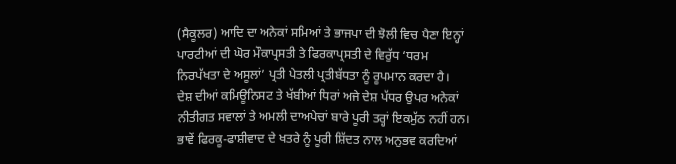(ਸੈਕੂਲਰ) ਆਦਿ ਦਾ ਅਨੇਕਾਂ ਸਮਿਆਂ ਤੇ ਭਾਜਪਾ ਦੀ ਝੋਲੀ ਵਿਚ ਪੈਣਾ ਇਨ੍ਹਾਂ ਪਾਰਟੀਆਂ ਦੀ ਘੋਰ ਮੌਕਾਪ੍ਰਸਤੀ ਤੇ ਫਿਰਕਾਪ੍ਰਸਤੀ ਦੇ ਵਿਰੁੱਧ ‘ਧਰਮ ਨਿਰਪੱਖਤਾ ਦੇ ਅਸੂਲਾਂ’ ਪ੍ਰਤੀ ਪੇਤਲੀ ਪ੍ਰਤੀਬੱਧਤਾ ਨੂੰ ਰੂਪਮਾਨ ਕਰਦਾ ਹੈ।
ਦੇਸ਼ ਦੀਆਂ ਕਮਿਊਨਿਸਟ ਤੇ ਖੱਬੀਆਂ ਧਿਰਾਂ ਅਜੇ ਦੇਸ਼ ਪੱਧਰ ਉਪਰ ਅਨੇਕਾਂ ਨੀਤੀਗਤ ਸਵਾਲਾਂ ਤੇ ਅਮਲੀ ਦਾਅਪੇਚਾਂ ਬਾਰੇ ਪੂਰੀ ਤਰ੍ਹਾਂ ਇਕਮੁੱਠ ਨਹੀਂ ਹਨ। ਭਾਵੇਂ ਫਿਰਕੂ-ਫਾਸ਼ੀਵਾਦ ਦੇ ਖਤਰੇ ਨੂੰ ਪੂਰੀ ਸ਼ਿੱਦਤ ਨਾਲ ਅਨੁਭਵ ਕਰਦਿਆਂ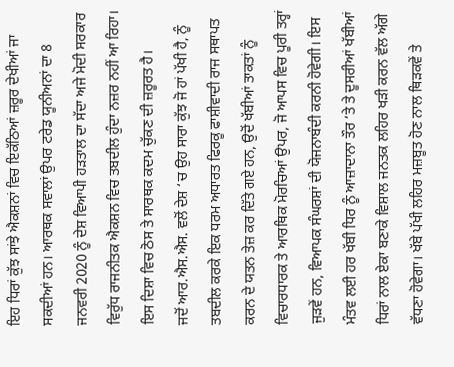ਇਹ ਧਿਰਾਂ ਕੁੱਝ ਸਾਂਝੇ ਐਕਸ਼ਨਾਂ ਵਿਚ ਇਕੱਠਿਆਂ ਜ਼ਰੂਰ ਦੇਖੀਆਂ ਜਾ ਸਕਦੀਆਂ ਹਨ। ਆਰਥਕ ਸਵਾਲਾਂ ਉਪਰ ਟਰੇਡ ਯੂਨੀਅਨਾਂ ਦਾ 8 ਜਨਵਰੀ 2020 ਨੂੰ ਦੇਸ਼ ਵਿਆਪੀ ਹੜਤਾਲ ਦਾ ਸੱਦਾ ਅਜੇ ਮੋਦੀ ਸਰਕਾਰ ਵਿਰੁੱਧ ਰਾਜਨੀਤਕ ਐਕਸ਼ਨ ਵਿਚ ਤਬਦੀਲ ਹੁੰਦਾ ਨਜ਼ਰ ਨਹੀਂ ਆ ਰਿਹਾ। ਇਸ ਦਿਸ਼ਾ ਵਿਚ ਠੋਸ ਤੇ ਸਾਰਥਕ ਕਦਮ ਚੁੱਕਣ ਦੀ ਜ਼ਰੂਰਤ ਹੈ।
ਜਦੋਂ ਆਰ.ਐਸ.ਐਸ. ਵਲੋਂ ਦੇਸ਼ ‘ਚ ਉਹ ਸਾਰਾ ਕੁੱਝ ਜੋ ਹਾਂ ਪੱਖੀ ਹੈ, ਨੂੰ ਤਬਦੀਲ ਕਰਕੇ ਇਕ ਧਰਮ ਅਧਾਰਤ ਫਿਰਕੂ ਫਾਸ਼ੀਵਾਦੀ ਰਾਜ ਸਥਾਪਤ ਕਰਨ ਦੇ ਯਤਨ ਤੇਜ਼ ਕਰ ਦਿੱਤੇ ਗਏ ਹਨ, ਉਦੋਂ ਖੱਬੀਆਂ ਤਾਕਤਾਂ ਨੂੰ ਵਿਚਾਰਧਾਰਕ ਤੇ ਆਰਥਿਕ ਮੋਰਚਿਆਂ ਉਪਰ, ਜੋ ਆਪਸ ਵਿਚ ਪੂਰੀ ਤਰ੍ਹਾਂ ਜੁੜਵੇਂ ਹਨ, ਵਿਆਪਕ ਸੰਘਰਸ਼ਾਂ ਦੀ ਯੋਜਨਾਬੰਦੀ ਕਰਨੀ ਹੋਵੇਗੀ। ਇਸ ਮੰਤਵ ਲਈ ਹਰ ਖੱਬੀ ਧਿਰ ਨੂੰ ਆਜ਼ਾਦਾਨਾ ਤੌਰ ‘ਤੇ ਤੇ ਦੂਸਰੀਆਂ ਖੱਬੀਆਂ ਧਿਰਾਂ ਨਾਲ ਏਕਾ ਬਣਾਕੇ ਵਿਸ਼ਾਲ ਜਨਤਕ ਲਹਿਰ ਖੜੀ ਕਰਨ ਵੱਲ ਅੱਗੇ ਵੱਧਣਾ ਹੋਵੇਗਾ। ਖੱਬੇ ਪੱਖੀ ਲਹਿਰ ਮਜ਼ਬੂਤ ਹੋਣ ਨਾਲ ਥਿੜਕਵੇਂ ਤੇ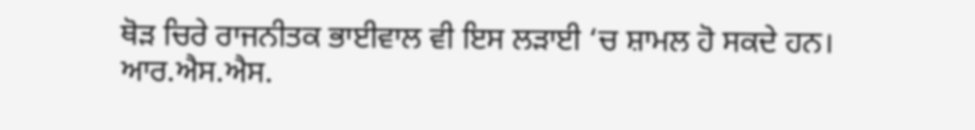ਥੋੜ ਚਿਰੇ ਰਾਜਨੀਤਕ ਭਾਈਵਾਲ ਵੀ ਇਸ ਲੜਾਈ ‘ਚ ਸ਼ਾਮਲ ਹੋ ਸਕਦੇ ਹਨ।
ਆਰ.ਐਸ.ਐਸ.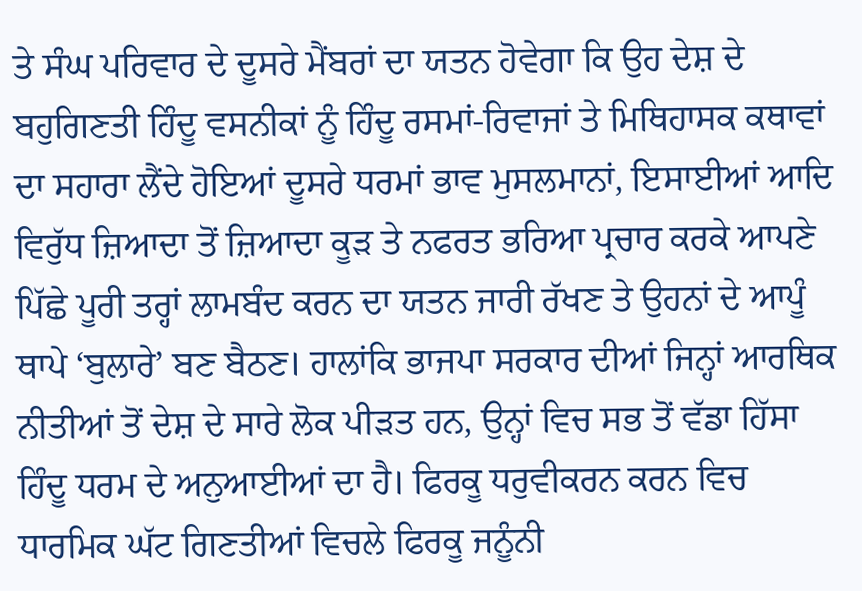ਤੇ ਸੰਘ ਪਰਿਵਾਰ ਦੇ ਦੂਸਰੇ ਮੈਂਬਰਾਂ ਦਾ ਯਤਨ ਹੋਵੇਗਾ ਕਿ ਉਹ ਦੇਸ਼ ਦੇ ਬਹੁਗਿਣਤੀ ਹਿੰਦੂ ਵਸਨੀਕਾਂ ਨੂੰ ਹਿੰਦੂ ਰਸਮਾਂ-ਰਿਵਾਜਾਂ ਤੇ ਮਿਥਿਹਾਸਕ ਕਥਾਵਾਂ ਦਾ ਸਹਾਰਾ ਲੈਂਦੇ ਹੋਇਆਂ ਦੂਸਰੇ ਧਰਮਾਂ ਭਾਵ ਮੁਸਲਮਾਨਾਂ, ਇਸਾਈਆਂ ਆਦਿ ਵਿਰੁੱਧ ਜ਼ਿਆਦਾ ਤੋਂ ਜ਼ਿਆਦਾ ਕੂੜ ਤੇ ਨਫਰਤ ਭਰਿਆ ਪ੍ਰਚਾਰ ਕਰਕੇ ਆਪਣੇ ਪਿੱਛੇ ਪੂਰੀ ਤਰ੍ਹਾਂ ਲਾਮਬੰਦ ਕਰਨ ਦਾ ਯਤਨ ਜਾਰੀ ਰੱਖਣ ਤੇ ਉਹਨਾਂ ਦੇ ਆਪੂੰ ਥਾਪੇ ‘ਬੁਲਾਰੇ’ ਬਣ ਬੈਠਣ। ਹਾਲਾਂਕਿ ਭਾਜਪਾ ਸਰਕਾਰ ਦੀਆਂ ਜਿਨ੍ਹਾਂ ਆਰਥਿਕ ਨੀਤੀਆਂ ਤੋਂ ਦੇਸ਼ ਦੇ ਸਾਰੇ ਲੋਕ ਪੀੜਤ ਹਨ, ਉਨ੍ਹਾਂ ਵਿਚ ਸਭ ਤੋਂ ਵੱਡਾ ਹਿੱਸਾ ਹਿੰਦੂ ਧਰਮ ਦੇ ਅਨੁਆਈਆਂ ਦਾ ਹੈ। ਫਿਰਕੂ ਧਰੁਵੀਕਰਨ ਕਰਨ ਵਿਚ ਧਾਰਮਿਕ ਘੱਟ ਗਿਣਤੀਆਂ ਵਿਚਲੇ ਫਿਰਕੂ ਜਨੂੰਨੀ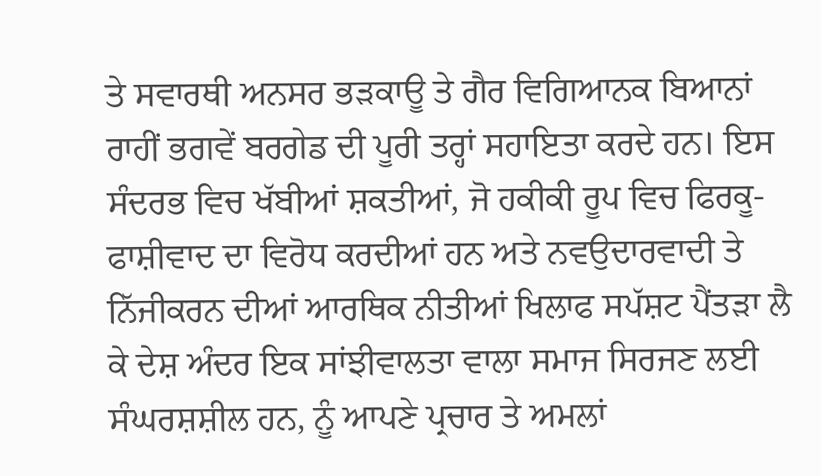ਤੇ ਸਵਾਰਥੀ ਅਨਸਰ ਭੜਕਾਊ ਤੇ ਗੈਰ ਵਿਗਿਆਨਕ ਬਿਆਨਾਂ ਰਾਹੀਂ ਭਗਵੇਂ ਬਰਗੇਡ ਦੀ ਪੂਰੀ ਤਰ੍ਹਾਂ ਸਹਾਇਤਾ ਕਰਦੇ ਹਨ। ਇਸ ਸੰਦਰਭ ਵਿਚ ਖੱਬੀਆਂ ਸ਼ਕਤੀਆਂ, ਜੋ ਹਕੀਕੀ ਰੂਪ ਵਿਚ ਫਿਰਕੂ-ਫਾਸ਼ੀਵਾਦ ਦਾ ਵਿਰੋਧ ਕਰਦੀਆਂ ਹਨ ਅਤੇ ਨਵਉਦਾਰਵਾਦੀ ਤੇ ਨਿੱਜੀਕਰਨ ਦੀਆਂ ਆਰਥਿਕ ਨੀਤੀਆਂ ਖਿਲਾਫ ਸਪੱਸ਼ਟ ਪੈਂਤੜਾ ਲੈ ਕੇ ਦੇਸ਼ ਅੰਦਰ ਇਕ ਸਾਂਝੀਵਾਲਤਾ ਵਾਲਾ ਸਮਾਜ ਸਿਰਜਣ ਲਈ ਸੰਘਰਸ਼ਸ਼ੀਲ ਹਨ, ਨੂੰ ਆਪਣੇ ਪ੍ਰਚਾਰ ਤੇ ਅਮਲਾਂ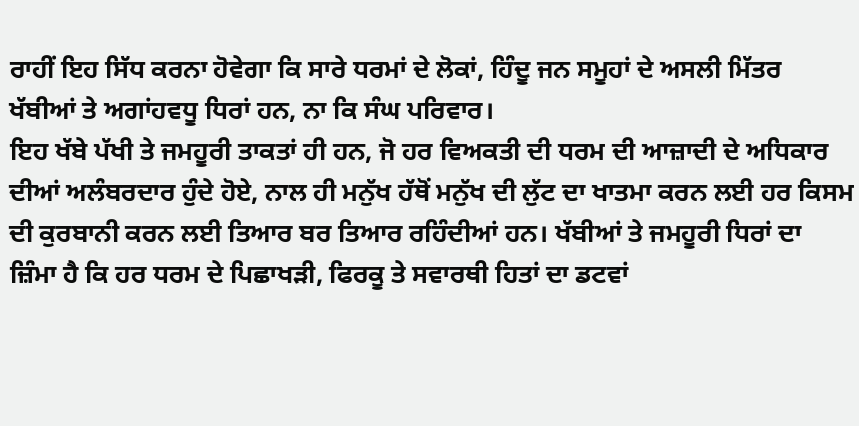ਰਾਹੀਂ ਇਹ ਸਿੱਧ ਕਰਨਾ ਹੋਵੇਗਾ ਕਿ ਸਾਰੇ ਧਰਮਾਂ ਦੇ ਲੋਕਾਂ, ਹਿੰਦੂ ਜਨ ਸਮੂਹਾਂ ਦੇ ਅਸਲੀ ਮਿੱਤਰ ਖੱਬੀਆਂ ਤੇ ਅਗਾਂਹਵਧੂ ਧਿਰਾਂ ਹਨ, ਨਾ ਕਿ ਸੰਘ ਪਰਿਵਾਰ।
ਇਹ ਖੱਬੇ ਪੱਖੀ ਤੇ ਜਮਹੂਰੀ ਤਾਕਤਾਂ ਹੀ ਹਨ, ਜੋ ਹਰ ਵਿਅਕਤੀ ਦੀ ਧਰਮ ਦੀ ਆਜ਼ਾਦੀ ਦੇ ਅਧਿਕਾਰ ਦੀਆਂ ਅਲੰਬਰਦਾਰ ਹੁੰਦੇ ਹੋਏ, ਨਾਲ ਹੀ ਮਨੁੱਖ ਹੱਥੋਂ ਮਨੁੱਖ ਦੀ ਲੁੱਟ ਦਾ ਖਾਤਮਾ ਕਰਨ ਲਈ ਹਰ ਕਿਸਮ ਦੀ ਕੁਰਬਾਨੀ ਕਰਨ ਲਈ ਤਿਆਰ ਬਰ ਤਿਆਰ ਰਹਿੰਦੀਆਂ ਹਨ। ਖੱਬੀਆਂ ਤੇ ਜਮਹੂਰੀ ਧਿਰਾਂ ਦਾ ਜ਼ਿੰਮਾ ਹੈ ਕਿ ਹਰ ਧਰਮ ਦੇ ਪਿਛਾਖੜੀ, ਫਿਰਕੂ ਤੇ ਸਵਾਰਥੀ ਹਿਤਾਂ ਦਾ ਡਟਵਾਂ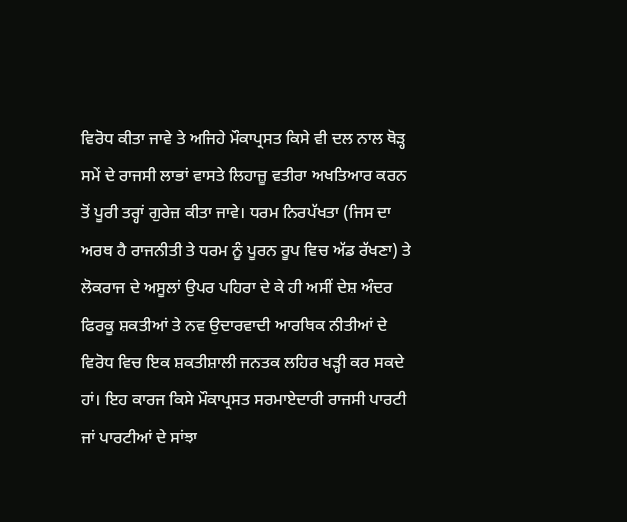ਵਿਰੋਧ ਕੀਤਾ ਜਾਵੇ ਤੇ ਅਜਿਹੇ ਮੌਕਾਪ੍ਰਸਤ ਕਿਸੇ ਵੀ ਦਲ ਨਾਲ ਥੋੜ੍ਹ ਸਮੇਂ ਦੇ ਰਾਜਸੀ ਲਾਭਾਂ ਵਾਸਤੇ ਲਿਹਾਜ਼ੂ ਵਤੀਰਾ ਅਖਤਿਆਰ ਕਰਨ ਤੋਂ ਪੂਰੀ ਤਰ੍ਹਾਂ ਗੁਰੇਜ਼ ਕੀਤਾ ਜਾਵੇ। ਧਰਮ ਨਿਰਪੱਖਤਾ (ਜਿਸ ਦਾ ਅਰਥ ਹੈ ਰਾਜਨੀਤੀ ਤੇ ਧਰਮ ਨੂੰ ਪੂਰਨ ਰੂਪ ਵਿਚ ਅੱਡ ਰੱਖਣਾ) ਤੇ ਲੋਕਰਾਜ ਦੇ ਅਸੂਲਾਂ ਉਪਰ ਪਹਿਰਾ ਦੇ ਕੇ ਹੀ ਅਸੀਂ ਦੇਸ਼ ਅੰਦਰ ਫਿਰਕੂ ਸ਼ਕਤੀਆਂ ਤੇ ਨਵ ਉਦਾਰਵਾਦੀ ਆਰਥਿਕ ਨੀਤੀਆਂ ਦੇ ਵਿਰੋਧ ਵਿਚ ਇਕ ਸ਼ਕਤੀਸ਼ਾਲੀ ਜਨਤਕ ਲਹਿਰ ਖੜ੍ਹੀ ਕਰ ਸਕਦੇ ਹਾਂ। ਇਹ ਕਾਰਜ ਕਿਸੇ ਮੌਕਾਪ੍ਰਸਤ ਸਰਮਾਏਦਾਰੀ ਰਾਜਸੀ ਪਾਰਟੀ ਜਾਂ ਪਾਰਟੀਆਂ ਦੇ ਸਾਂਝਾ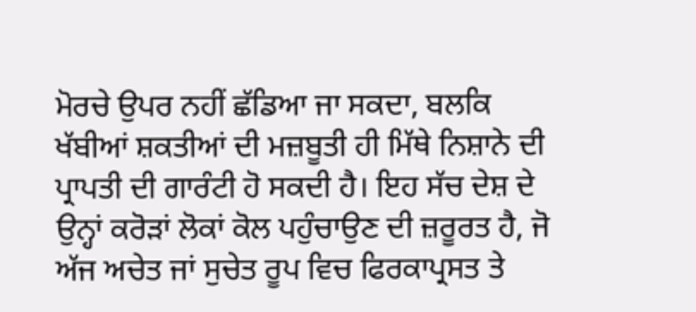ਮੋਰਚੇ ਉਪਰ ਨਹੀਂ ਛੱਡਿਆ ਜਾ ਸਕਦਾ, ਬਲਕਿ ਖੱਬੀਆਂ ਸ਼ਕਤੀਆਂ ਦੀ ਮਜ਼ਬੂਤੀ ਹੀ ਮਿੱਥੇ ਨਿਸ਼ਾਨੇ ਦੀ ਪ੍ਰਾਪਤੀ ਦੀ ਗਾਰੰਟੀ ਹੋ ਸਕਦੀ ਹੈ। ਇਹ ਸੱਚ ਦੇਸ਼ ਦੇ ਉਨ੍ਹਾਂ ਕਰੋੜਾਂ ਲੋਕਾਂ ਕੋਲ ਪਹੁੰਚਾਉਣ ਦੀ ਜ਼ਰੂਰਤ ਹੈ, ਜੋ ਅੱਜ ਅਚੇਤ ਜਾਂ ਸੁਚੇਤ ਰੂਪ ਵਿਚ ਫਿਰਕਾਪ੍ਰਸਤ ਤੇ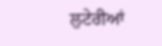ਲੁਟੇਰੀਆਂ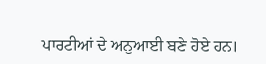ਪਾਰਟੀਆਂ ਦੇ ਅਨੁਆਈ ਬਣੇ ਹੋਏ ਹਨ।